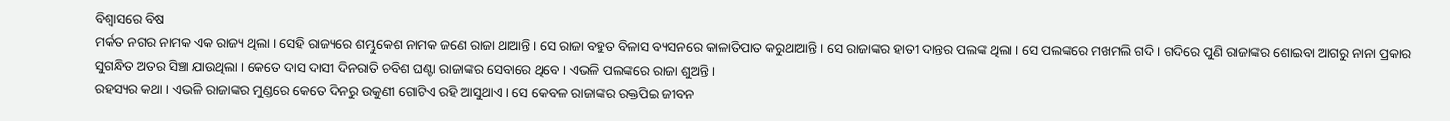ବିଶ୍ୱାସରେ ବିଷ
ମର୍କତ ନଗର ନାମକ ଏକ ରାଜ୍ୟ ଥିଲା । ସେହି ରାଜ୍ୟରେ ଶମ୍ଭୁକେଶ ନାମକ ଜଣେ ରାଜା ଥାଆନ୍ତି । ସେ ରାଜା ବହୁତ ବିଳାସ ବ୍ୟସନରେ କାଳାତିପାତ କରୁଥାଆନ୍ତି । ସେ ରାଜାଙ୍କର ହାତୀ ଦାନ୍ତର ପଲଙ୍କ ଥିଲା । ସେ ପଲଙ୍କରେ ମଖମଲି ଗଦି । ଗଦିରେ ପୁଣି ରାଜାଙ୍କର ଶୋଇବା ଆଗରୁ ନାନା ପ୍ରକାର ସୁଗନ୍ଧିତ ଅତର ସିଞ୍ଚା ଯାଉଥିଲା । କେତେ ଦାସ ଦାସୀ ଦିନରାତି ଚବିଶ ଘଣ୍ଟା ରାଜାଙ୍କର ସେବାରେ ଥିବେ । ଏଭଳି ପଲଙ୍କରେ ରାଜା ଶୁଅନ୍ତି ।
ରହସ୍ୟର କଥା । ଏଭଳି ରାଜାଙ୍କର ମୁଣ୍ଡରେ କେତେ ଦିନରୁ ଉକୁଣୀ ଗୋଟିଏ ରହି ଆସୁଥାଏ । ସେ କେବଳ ରାଜାଙ୍କର ରକ୍ତପିଇ ଜୀବନ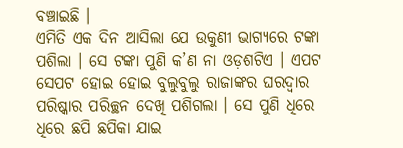ବଞ୍ଚାଇଛି ।
ଏମିତି ଏକ ଦିନ ଆସିଲା ଯେ ଉକୁଣୀ ଭାଗ୍ୟରେ ଟଙ୍କା ପଶିଲା । ସେ ଟଙ୍କା ପୁଣି କ’ଣ ନା ଓଡ଼ଶଟିଏ । ଏପଟ ସେପଟ ହୋଇ ହୋଇ ବୁଲୁବୁଲୁ ରାଜାଙ୍କର ଘରଦ୍ୱାର ପରିଷ୍କାର ପରିଚ୍ଛନ ଦେଖି ପଶିଗଲା । ସେ ପୁଣି ଧିରେ ଧିରେ ଛପି ଛପିକା ଯାଇ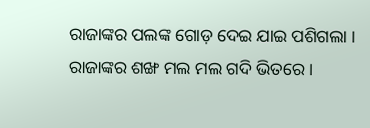ରାଜାଙ୍କର ପଲଙ୍କ ଗୋଡ଼ ଦେଇ ଯାଇ ପଶିଗଲା । ରାଜାଙ୍କର ଶଙ୍ଖ ମଲ ମଲ ଗଦି ଭିତରେ ।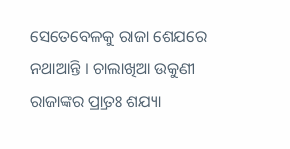ସେତେବେଳକୁ ରାଜା ଶେଯରେ ନଥାଆନ୍ତି । ଚାଲାଖିଆ ଉକୁଣୀ ରାଜାଙ୍କର ପ୍ର୍ରାତଃ ଶଯ୍ୟା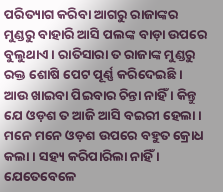ପରିତ୍ୟାଗ କରିବା ଆଗରୁ ରାଜାଙ୍କର ମୁଣ୍ଡରୁ ବାହାରି ଆସି ପଲଙ୍କ ବାଡ଼ା ଉପରେ ବୁଲୁଥାଏ । ରାତିସାରା ତ ରାଜାଙ୍କ ମୁଣ୍ଡରୁ ରକ୍ତ ଶୋଷି ପେଟ ପୂର୍ଣ୍ଣ କରିଦେଇଛି । ଆଉ ଖାଇବା ପିଇବାର ଚିନ୍ତା ନାହିଁ । କିନ୍ତୁ ଯେ ଓଡ଼ଶ ତ ଆଜି ଆସି ବଇରୀ ହେଲା ।
ମନେ ମନେ ଓଡ଼ଶ ଉପରେ ବହୁତ କ୍ରୋଧ କଲା । ସହ୍ୟ କରିପାରିଲା ନାହିଁ । ଯେତେବେଳେ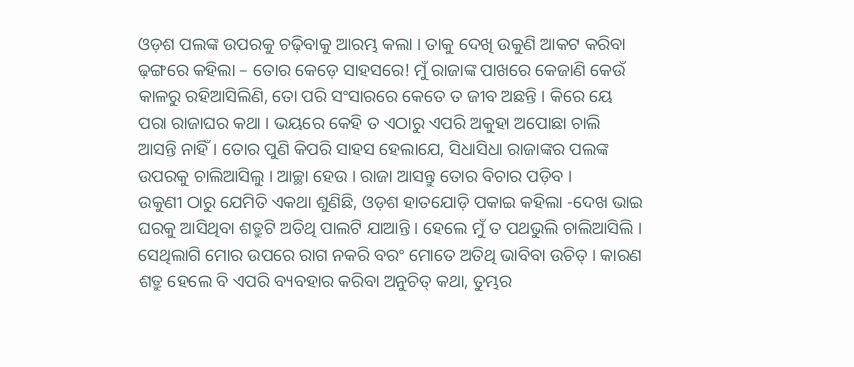ଓଡ଼ଶ ପଲଙ୍କ ଉପରକୁ ଚଢ଼ିବାକୁ ଆରମ୍ଭ କଲା । ତାକୁ ଦେଖି ଉକୁଣି ଆକଟ କରିବା ଢ଼ଙ୍ଗରେ କହିଲା – ତୋର କେଡ଼େ ସାହସରେ! ମୁଁ ରାଜାଙ୍କ ପାଖରେ କେଜାଣି କେଉଁ କାଳରୁ ରହିଆସିଲିଣି, ତୋ ପରି ସଂସାରରେ କେତେ ତ ଜୀବ ଅଛନ୍ତି । କିରେ ୟେ ପରା ରାଜାଘର କଥା । ଭୟରେ କେହି ତ ଏଠାରୁ ଏପରି ଅକୁହା ଅପୋଛା ଚାଲି ଆସନ୍ତି ନାହିଁ । ତୋର ପୁଣି କିପରି ସାହସ ହେଲାଯେ, ସିଧାସିଧା ରାଜାଙ୍କର ପଲଙ୍କ ଉପରକୁ ଚାଲିଆସିଲୁ । ଆଚ୍ଛା ହେଉ । ରାଜା ଆସନ୍ତୁ ତୋର ବିଚାର ପଡ଼ିବ ।
ଉକୁଣୀ ଠାରୁ ଯେମିତି ଏକଥା ଶୁଣିଛି, ଓଡ଼ଶ ହାତଯୋଡ଼ି ପକାଇ କହିଲା -ଦେଖ ଭାଇ ଘରକୁ ଆସିଥିବା ଶତ୍ରୁଟି ଅତିଥି ପାଲଟି ଯାଆନ୍ତି । ହେଲେ ମୁଁ ତ ପଥଭୁଲି ଚାଲିଆସିଲି । ସେଥିଲାଗି ମୋର ଉପରେ ରାଗ ନକରି ବରଂ ମୋତେ ଅତିଥି ଭାବିବା ଉଚିତ୍ । କାରଣ ଶତ୍ରୁ ହେଲେ ବି ଏପରି ବ୍ୟବହାର କରିବା ଅନୁଚିତ୍ କଥା, ତୁମ୍ଭର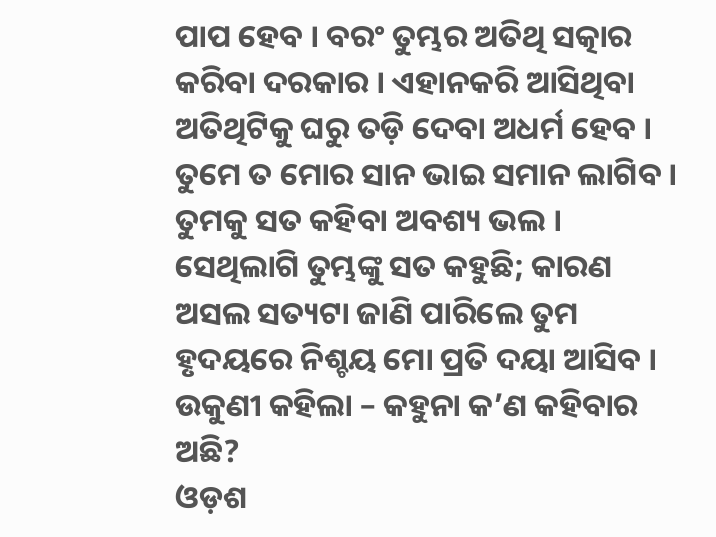ପାପ ହେବ । ବରଂ ତୁମ୍ଭର ଅତିଥି ସତ୍କାର କରିବା ଦରକାର । ଏହାନକରି ଆସିଥିବା ଅତିଥିଟିକୁ ଘରୁ ତଡ଼ି ଦେବା ଅଧର୍ମ ହେବ ।
ତୁମେ ତ ମୋର ସାନ ଭାଇ ସମାନ ଲାଗିବ । ତୁମକୁ ସତ କହିବା ଅବଶ୍ୟ ଭଲ । ସେଥିଲାଗି ତୁମ୍ଭଙ୍କୁ ସତ କହୁଛି; କାରଣ ଅସଲ ସତ୍ୟଟା ଜାଣି ପାରିଲେ ତୁମ ହୃଦୟରେ ନିଶ୍ଚୟ ମୋ ପ୍ରତି ଦୟା ଆସିବ ।
ଉକୁଣୀ କହିଲା – କହୁନା କ’ଣ କହିବାର ଅଛି?
ଓଡ଼ଶ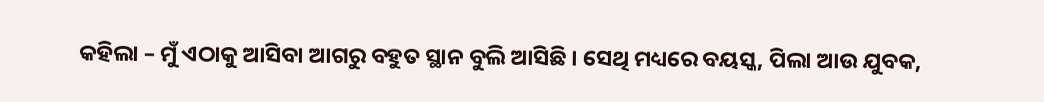କହିଲା – ମୁଁ ଏଠାକୁ ଆସିବା ଆଗରୁ ବହୁତ ସ୍ଥାନ ବୁଲି ଆସିଛି । ସେଥି ମଧ୍ୟରେ ବୟସ୍କ, ପିଲା ଆଉ ଯୁବକ,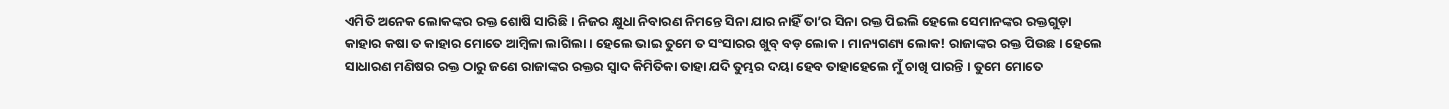ଏମିତି ଅନେକ ଲୋକଙ୍କର ରକ୍ତ ଶୋଷି ସାରିଛି । ନିଜର କ୍ଷୁଧା ନିବାରଣ ନିମନ୍ତେ ସିନା ଯାର ନାହିଁ ତା’ର ସିନା ରକ୍ତ ପିଇଲି ହେଲେ ସେମାନଙ୍କର ରକ୍ତଗୁଡ଼ା କାହାର କଷା ତ କାହାର ମୋତେ ଆମ୍ବିଳା ଲାଗିଲା । ହେଲେ ଭାଇ ତୁମେ ତ ସଂସାରର ଖୁବ୍ ବଡ଼ ଲୋକ । ମାନ୍ୟଗଣ୍ୟ ଲୋକ! ରାଜାଙ୍କର ରକ୍ତ ପିଉଛ । ହେଲେ ସାଧାରଣ ମଣିଷର ରକ୍ତ ଠାରୁ ଜଣେ ରାଜାଙ୍କର ରକ୍ତର ସ୍ୱାଦ କିମିତିକା ତାହା ଯଦି ତୁମ୍ଭର ଦୟା ହେବ ତାହାହେଲେ ମୁଁ ଚାଖି ପାରନ୍ତି । ତୁମେ ମୋତେ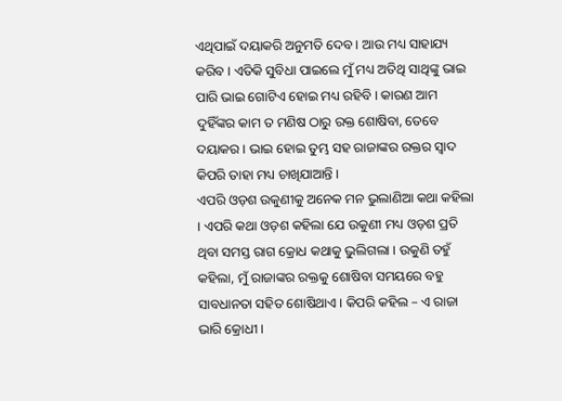ଏଥିପାଇଁ ଦୟାକରି ଅନୁମତି ଦେବ । ଆଉ ମଧ୍ୟ ସାହାଯ୍ୟ କରିବ । ଏତିକି ସୁବିଧା ପାଇଲେ ମୁଁ ମଧ୍ୟ ଅତିଥି ସାଥିଙ୍କୁ ଭାଇ ପାରି ଭାଇ ଗୋଟିଏ ହୋଇ ମଧ୍ୟ ରହିବି । କାରଣ ଆମ ଦୁହିଁଙ୍କର କାମ ତ ମଣିଷ ଠାରୁ ରକ୍ତ ଶୋଷିବା, ତେବେ ଦୟାକର । ଭାଇ ହୋଇ ତୁମ୍ଭ ସହ ରାଜାଙ୍କର ରକ୍ତର ସ୍ୱାଦ କିପରି ତାହା ମଧ୍ୟ ଚାଖିଯାଆନ୍ତି ।
ଏପରି ଓଡ଼ଶ ଉକୁଣୀକୁ ଅନେକ ମନ ଭୁଲାଣିଆ କଥା କହିଲା । ଏପରି କଥା ଓଡ଼ଶ କହିଲା ଯେ ଉକୁଣୀ ମଧ୍ୟ ଓଡ଼ଶ ପ୍ରତି ଥିବା ସମସ୍ତ ରାଗ କ୍ରୋଧ କଥାକୁ ଭୁଲିଗଲା । ଉକୁଣି ତହୁଁ କହିଲା, ମୁଁ ରାଜାଙ୍କର ରକ୍ତକୁ ଶୋଷିବା ସମୟରେ ବହୁ ସାବଧାନତା ସହିତ ଶୋଷିଥାଏ । କିପରି କହିଲ – ଏ ରାଜା ଭାରି କ୍ରୋଧୀ ।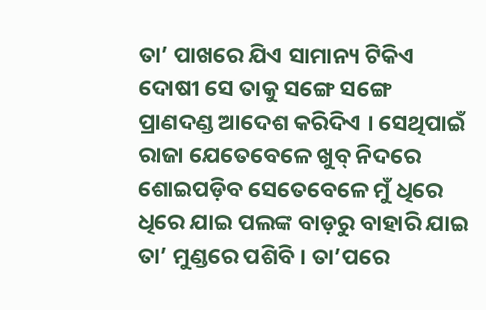ତା’ ପାଖରେ ଯିଏ ସାମାନ୍ୟ ଟିକିଏ ଦୋଷୀ ସେ ତାକୁ ସଙ୍ଗେ ସଙ୍ଗେ ପ୍ରାଣଦଣ୍ଡ ଆଦେଶ କରିଦିଏ । ସେଥିପାଇଁ ରାଜା ଯେତେବେଳେ ଖୁବ୍ ନିଦରେ ଶୋଇପଡ଼ିବ ସେତେବେଳେ ମୁଁ ଧିରେ ଧିରେ ଯାଇ ପଲଙ୍କ ବାଡ଼ରୁ ବାହାରି ଯାଇ ତା’ ମୁଣ୍ଡରେ ପଶିବି । ତା’ପରେ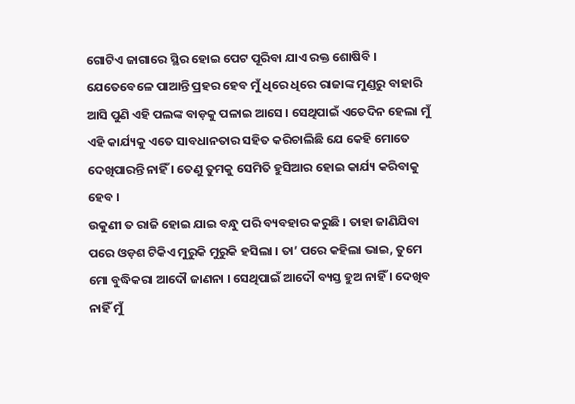ଗୋଟିଏ ଜାଗାରେ ସ୍ଥିର ହୋଇ ପେଟ ପୂରିବା ଯାଏ ରକ୍ତ ଶୋଷିବି । ଯେତେବେଳେ ପାଆନ୍ତି ପ୍ରହର ହେବ ମୁଁ ଧିରେ ଧିରେ ରାଜାଙ୍କ ମୁଣ୍ଡରୁ ବାହାରି ଆସି ପୁଣି ଏହି ପଲଙ୍କ ବାଡ଼କୁ ପଳାଇ ଆସେ । ସେଥିପାଇଁ ଏତେଦିନ ହେଲା ମୁଁ ଏହି କାର୍ଯ୍ୟକୁ ଏତେ ସାବଧାନତାର ସହିତ କରିଚାଲିଛି ଯେ କେହି ମୋତେ ଦେଖିପାରନ୍ତି ନାହିଁ । ତେଣୁ ତୁମକୁ ସେମିତି ହୁସିଆର ହୋଇ କାର୍ଯ୍ୟ କରିବାକୁ ହେବ ।
ଉକୁଣୀ ତ ରାଜି ହୋଇ ଯାଇ ବନ୍ଧୁ ପରି ବ୍ୟବହାର କରୁଛି । ତାହା ଜାଣିଯିବା ପରେ ଓଡ଼ଶ ଟିକିଏ ମୁରୁକି ମୁରୁକି ହସିଲା । ତା’ ପରେ କହିଲା ଭାଇ, ତୁମେ ମୋ ବୁଦ୍ଧିକରା ଆଦୌ ଜାଣନା । ସେଥିପାଇଁ ଆଦୌ ବ୍ୟସ୍ତ ହୁଅ ନାହିଁ । ଦେଖିବ ନାହିଁ ମୁଁ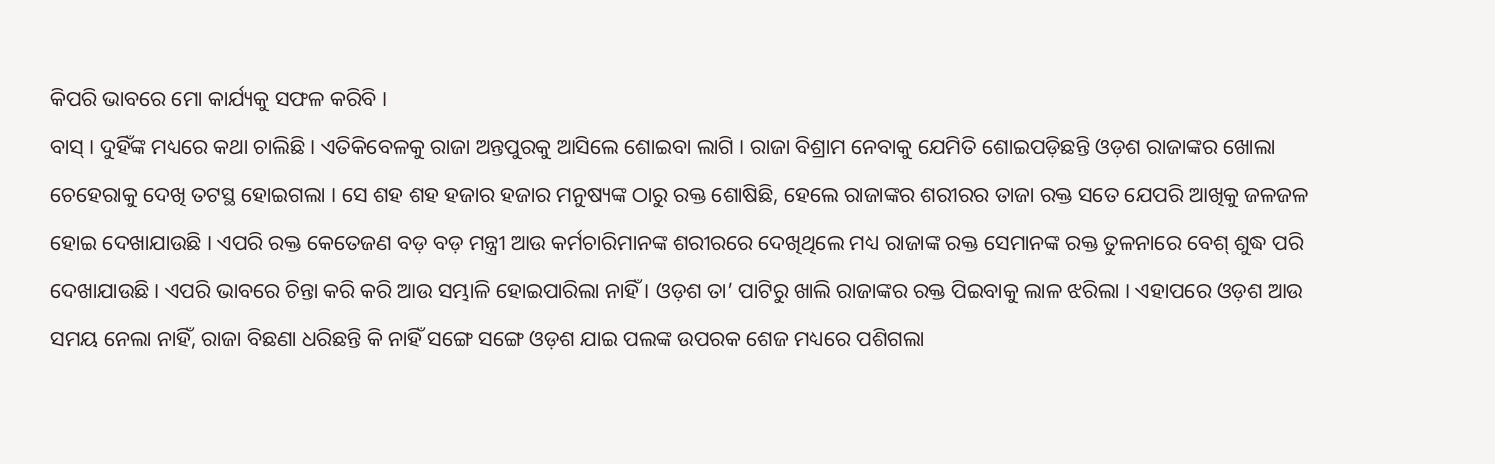କିପରି ଭାବରେ ମୋ କାର୍ଯ୍ୟକୁ ସଫଳ କରିବି ।
ବାସ୍ । ଦୁହିଁଙ୍କ ମଧ୍ୟରେ କଥା ଚାଲିଛି । ଏତିକିବେଳକୁ ରାଜା ଅନ୍ତପୁରକୁ ଆସିଲେ ଶୋଇବା ଲାଗି । ରାଜା ବିଶ୍ରାମ ନେବାକୁ ଯେମିତି ଶୋଇପଡ଼ିଛନ୍ତି ଓଡ଼ଶ ରାଜାଙ୍କର ଖୋଲା ଚେହେରାକୁ ଦେଖି ତଟସ୍ଥ ହୋଇଗଲା । ସେ ଶହ ଶହ ହଜାର ହଜାର ମନୁଷ୍ୟଙ୍କ ଠାରୁ ରକ୍ତ ଶୋଷିଛି, ହେଲେ ରାଜାଙ୍କର ଶରୀରର ତାଜା ରକ୍ତ ସତେ ଯେପରି ଆଖିକୁ ଜଳଜଳ ହୋଇ ଦେଖାଯାଉଛି । ଏପରି ରକ୍ତ କେତେଜଣ ବଡ଼ ବଡ଼ ମନ୍ତ୍ରୀ ଆଉ କର୍ମଚାରିମାନଙ୍କ ଶରୀରରେ ଦେଖିଥିଲେ ମଧ୍ୟ ରାଜାଙ୍କ ରକ୍ତ ସେମାନଙ୍କ ରକ୍ତ ତୁଳନାରେ ବେଶ୍ ଶୁଦ୍ଧ ପରି ଦେଖାଯାଉଛି । ଏପରି ଭାବରେ ଚିନ୍ତା କରି କରି ଆଉ ସମ୍ଭାଳି ହୋଇପାରିଲା ନାହିଁ । ଓଡ଼ଶ ତା’ ପାଟିରୁ ଖାଲି ରାଜାଙ୍କର ରକ୍ତ ପିଇବାକୁ ଲାଳ ଝରିଲା । ଏହାପରେ ଓଡ଼ଶ ଆଉ ସମୟ ନେଲା ନାହିଁ, ରାଜା ବିଛଣା ଧରିଛନ୍ତି କି ନାହିଁ ସଙ୍ଗେ ସଙ୍ଗେ ଓଡ଼ଶ ଯାଇ ପଲଙ୍କ ଉପରକ ଶେଜ ମଧ୍ୟରେ ପଶିଗଲା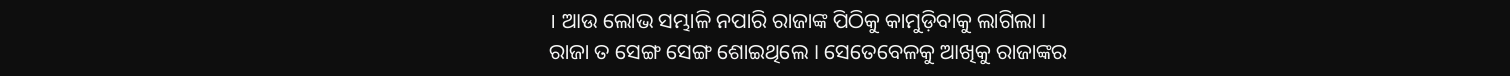। ଆଉ ଲୋଭ ସମ୍ଭାଳି ନପାରି ରାଜାଙ୍କ ପିଠିକୁ କାମୁଡ଼ିବାକୁ ଲାଗିଲା ।
ରାଜା ତ ସେଙ୍ଗ ସେଙ୍ଗ ଶୋଇଥିଲେ । ସେତେବେଳକୁ ଆଖିକୁ ରାଜାଙ୍କର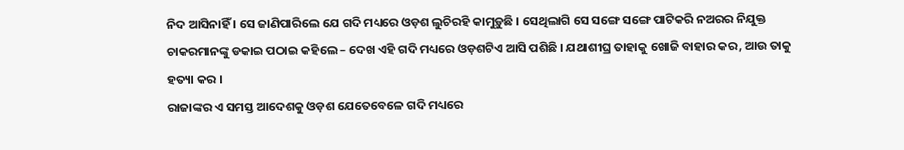ନିଦ ଆସିନାହିଁ । ସେ ଜାଣିପାରିଲେ ଯେ ଗଦି ମଧ୍ୟରେ ଓଡ଼ଶ ଲୁଚିରହି କାମୁଡ଼ୁଛି । ସେଥିଲାଗି ସେ ସଙ୍ଗେ ସଙ୍ଗେ ପାଟିକରି ନଅରର ନିଯୁକ୍ତ ଚାକରମାନଙ୍କୁ ଡକାଇ ପଠାଇ କହିଲେ – ଦେଖ ଏହି ଗଦି ମଧ୍ୟରେ ଓଡ଼ଶଟିଏ ଆସି ପଶିଛି । ଯଥାଶୀଘ୍ର ତାହାକୁ ଖୋଜି ବାହାର କର, ଆଉ ତାକୁ ହତ୍ୟା କର ।
ରାଜାଙ୍କର ଏ ସମସ୍ତ ଆଦେଶକୁ ଓଡ଼ଶ ଯେତେବେଳେ ଗଦି ମଧ୍ୟରେ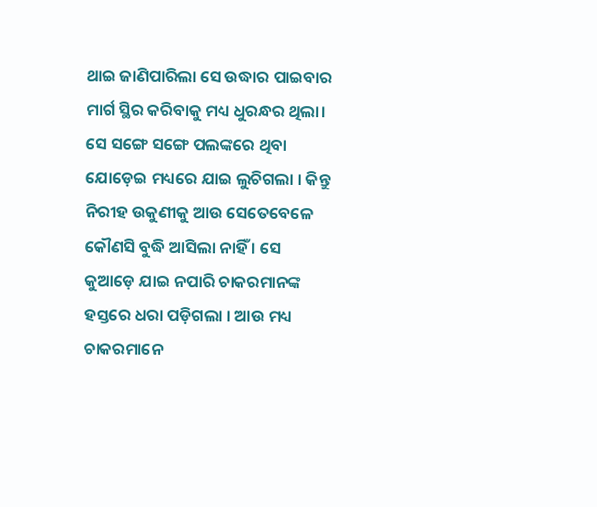ଥାଇ ଜାଣିପାରିଲା ସେ ଉଦ୍ଧାର ପାଇବାର ମାର୍ଗ ସ୍ଥିର କରିବାକୁ ମଧ୍ୟ ଧୁରନ୍ଧର ଥିଲା। ସେ ସଙ୍ଗେ ସଙ୍ଗେ ପଲଙ୍କରେ ଥିବା ଯୋଡ଼େଇ ମଧ୍ୟରେ ଯାଇ ଲୁଚିଗଲା । କିନ୍ତୁ ନିରୀହ ଉକୁଣୀକୁ ଆଉ ସେତେବେଳେ କୌଣସି ବୁଦ୍ଧି ଆସିଲା ନାହିଁ । ସେ କୁଆଡ଼େ ଯାଇ ନପାରି ଚାକରମାନଙ୍କ ହସ୍ତରେ ଧରା ପଡ଼ିଗଲା । ଆଉ ମଧ୍ୟ ଚାକରମାନେ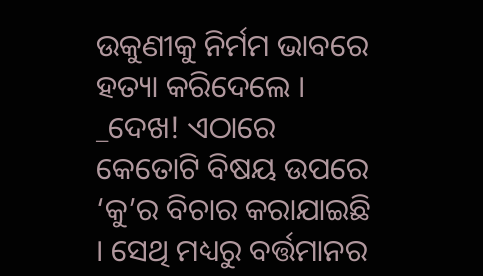ଉକୁଣୀକୁ ନିର୍ମମ ଭାବରେ ହତ୍ୟା କରିଦେଲେ ।
_ଦେଖ! ଏଠାରେ କେତୋଟି ବିଷୟ ଉପରେ ‘କୁ’ର ବିଚାର କରାଯାଇଛି । ସେଥି ମଧ୍ୟରୁ ବର୍ତ୍ତମାନର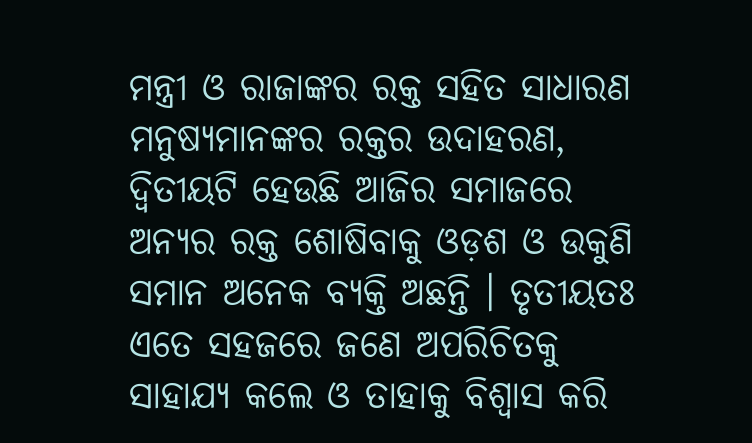ମନ୍ତ୍ରୀ ଓ ରାଜାଙ୍କର ରକ୍ତ ସହିତ ସାଧାରଣ ମନୁଷ୍ୟମାନଙ୍କର ରକ୍ତର ଉଦାହରଣ, ଦ୍ୱିତୀୟଟି ହେଉଛି ଆଜିର ସମାଜରେ ଅନ୍ୟର ରକ୍ତ ଶୋଷିବାକୁ ଓଡ଼ଶ ଓ ଉକୁଣି ସମାନ ଅନେକ ବ୍ୟକ୍ତି ଅଛନ୍ତି । ତୃତୀୟତଃ ଏତେ ସହଜରେ ଜଣେ ଅପରିଚିତକୁ ସାହାଯ୍ୟ କଲେ ଓ ତାହାକୁ ବିଶ୍ୱାସ କରି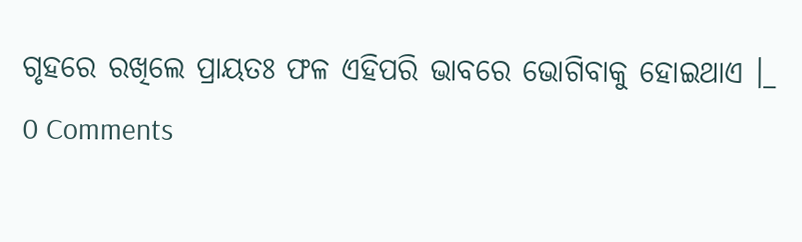ଗୃହରେ ରଖିଲେ ପ୍ରାୟତଃ ଫଳ ଏହିପରି ଭାବରେ ଭୋଗିବାକୁ ହୋଇଥାଏ ।_
0 Comments